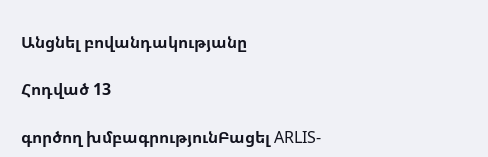Անցնել բովանդակությանը

Հոդված 13

գործող խմբագրությունԲացել ARLIS-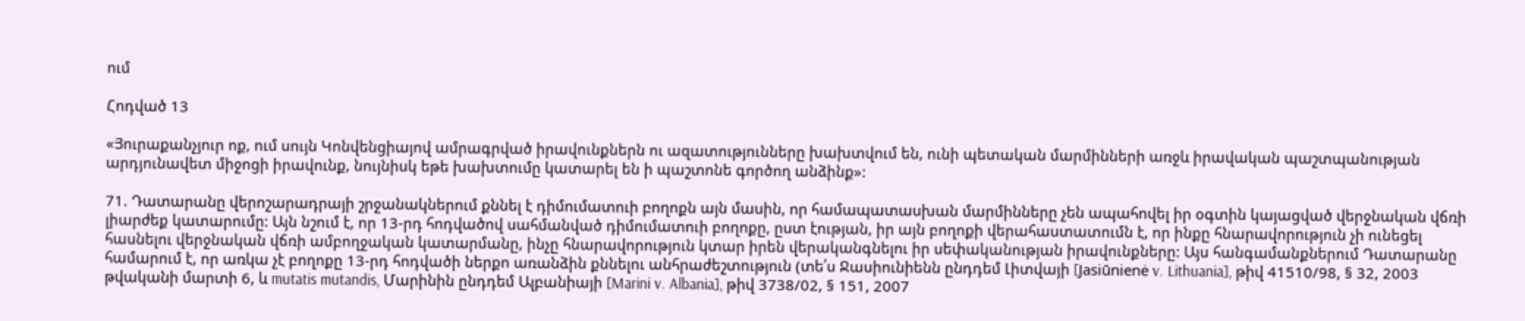ում

Հոդված 13

«Յուրաքանչյուր ոք, ում սույն Կոնվենցիայով ամրագրված իրավունքներն ու ազատությունները խախտվում են, ունի պետական մարմինների առջև իրավական պաշտպանության արդյունավետ միջոցի իրավունք, նույնիսկ եթե խախտումը կատարել են ի պաշտոնե գործող անձինք»:

71. Դատարանը վերոշարադրայի շրջանակներում քննել է դիմումատուի բողոքն այն մասին, որ համապատասխան մարմինները չեն ապահովել իր օգտին կայացված վերջնական վճռի լիարժեք կատարումը: Այն նշում է, որ 13-րդ հոդվածով սահմանված դիմումատուի բողոքը, ըստ էության, իր այն բողոքի վերահաստատումն է, որ ինքը հնարավորություն չի ունեցել հասնելու վերջնական վճռի ամբողջական կատարմանը, ինչը հնարավորություն կտար իրեն վերականգնելու իր սեփականության իրավունքները: Այս հանգամանքներում Դատարանը համարում է, որ առկա չէ բողոքը 13-րդ հոդվածի ներքո առանձին քննելու անհրաժեշտություն (տե՛ս Ջասիունիենն ընդդեմ Լիտվայի [Jasiūnienė v. Lithuania], թիվ 41510/98, § 32, 2003 թվականի մարտի 6, և mutatis mutandis, Մարինին ընդդեմ Ալբանիայի [Marini v. Albania], թիվ 3738/02, § 151, 2007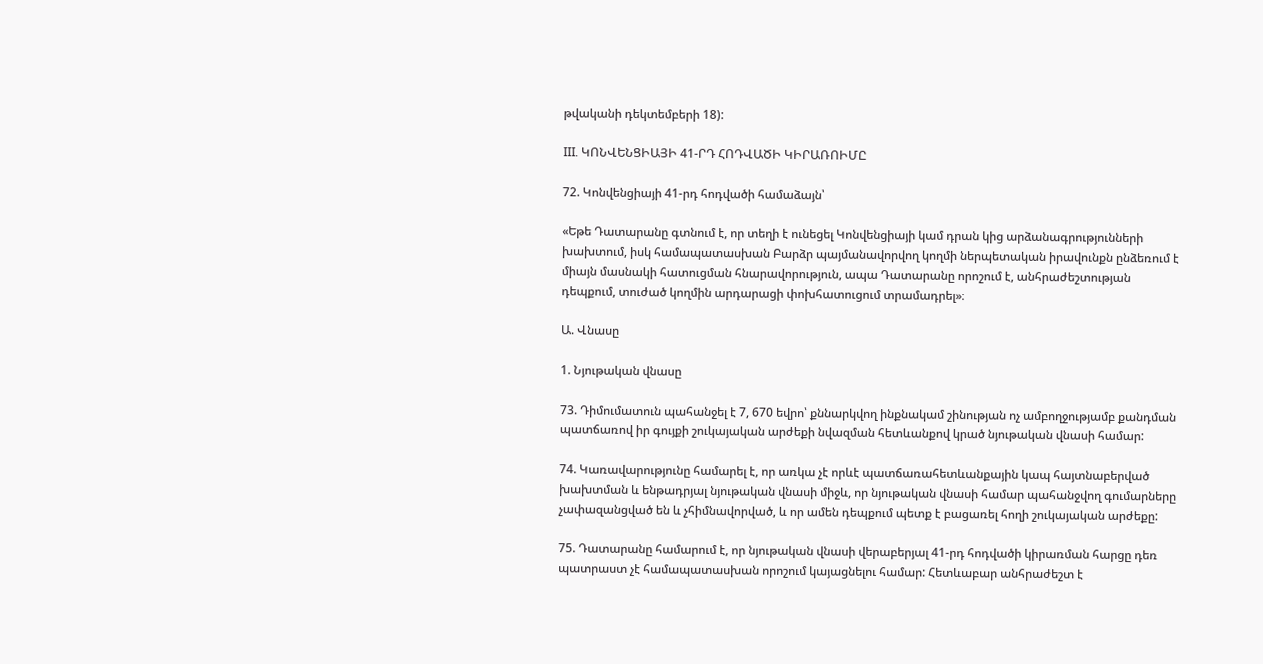թվականի դեկտեմբերի 18):

III. ԿՈՆՎԵՆՑԻԱՅԻ 41-ՐԴ ՀՈԴՎԱԾԻ ԿԻՐԱՌՈԻՄԸ

72. Կոնվենցիայի 41-րդ հոդվածի համաձայն՝

«Եթե Դատարանը գտնում է, որ տեղի է ունեցել Կոնվենցիայի կամ դրան կից արձանագրությունների խախտում, իսկ համապատասխան Բարձր պայմանավորվող կողմի ներպետական իրավունքն ընձեռում է միայն մասնակի հատուցման հնարավորություն, ապա Դատարանը որոշում է, անհրաժեշտության դեպքում, տուժած կողմին արդարացի փոխհատուցում տրամադրել»։

Ա. Վնասը

1. Նյութական վնասը

73. Դիմումատուն պահանջել է 7, 670 եվրո՝ քննարկվող ինքնակամ շինության ոչ ամբողջությամբ քանդման պատճառով իր գույքի շուկայական արժեքի նվազման հետևանքով կրած նյութական վնասի համար:

74. Կառավարությունը համարել է, որ առկա չէ որևէ պատճառահետևանքային կապ հայտնաբերված խախտման և ենթադրյալ նյութական վնասի միջև, որ նյութական վնասի համար պահանջվող գումարները չափազանցված են և չհիմնավորված, և որ ամեն դեպքում պետք է բացառել հողի շուկայական արժեքը:

75. Դատարանը համարում է, որ նյութական վնասի վերաբերյալ 41-րդ հոդվածի կիրառման հարցը դեռ պատրաստ չէ համապատասխան որոշում կայացնելու համար: Հետևաբար անհրաժեշտ է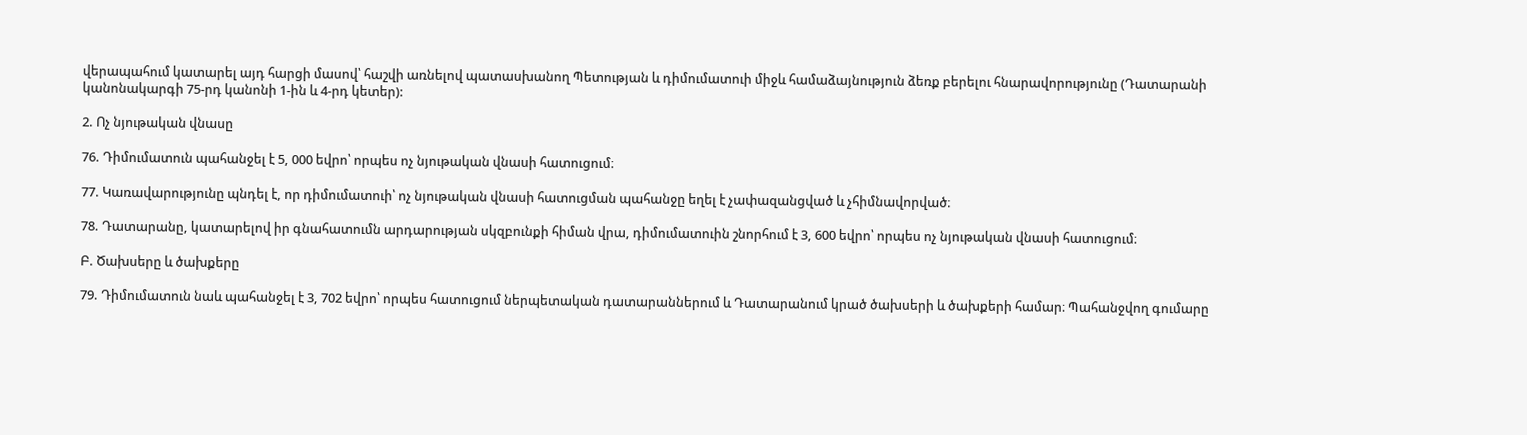վերապահում կատարել այդ հարցի մասով՝ հաշվի առնելով պատասխանող Պետության և դիմումատուի միջև համաձայնություն ձեռք բերելու հնարավորությունը (Դատարանի կանոնակարգի 75-րդ կանոնի 1-ին և 4-րդ կետեր):

2. Ոչ նյութական վնասը

76. Դիմումատուն պահանջել է 5, 000 եվրո՝ որպես ոչ նյութական վնասի հատուցում։

77. Կառավարությունը պնդել է, որ դիմումատուի՝ ոչ նյութական վնասի հատուցման պահանջը եղել է չափազանցված և չհիմնավորված։

78. Դատարանը, կատարելով իր գնահատումն արդարության սկզբունքի հիման վրա, դիմումատուին շնորհում է 3, 600 եվրո՝ որպես ոչ նյութական վնասի հատուցում։

Բ. Ծախսերը և ծախքերը

79. Դիմումատուն նաև պահանջել է 3, 702 եվրո՝ որպես հատուցում ներպետական դատարաններում և Դատարանում կրած ծախսերի և ծախքերի համար։ Պահանջվող գումարը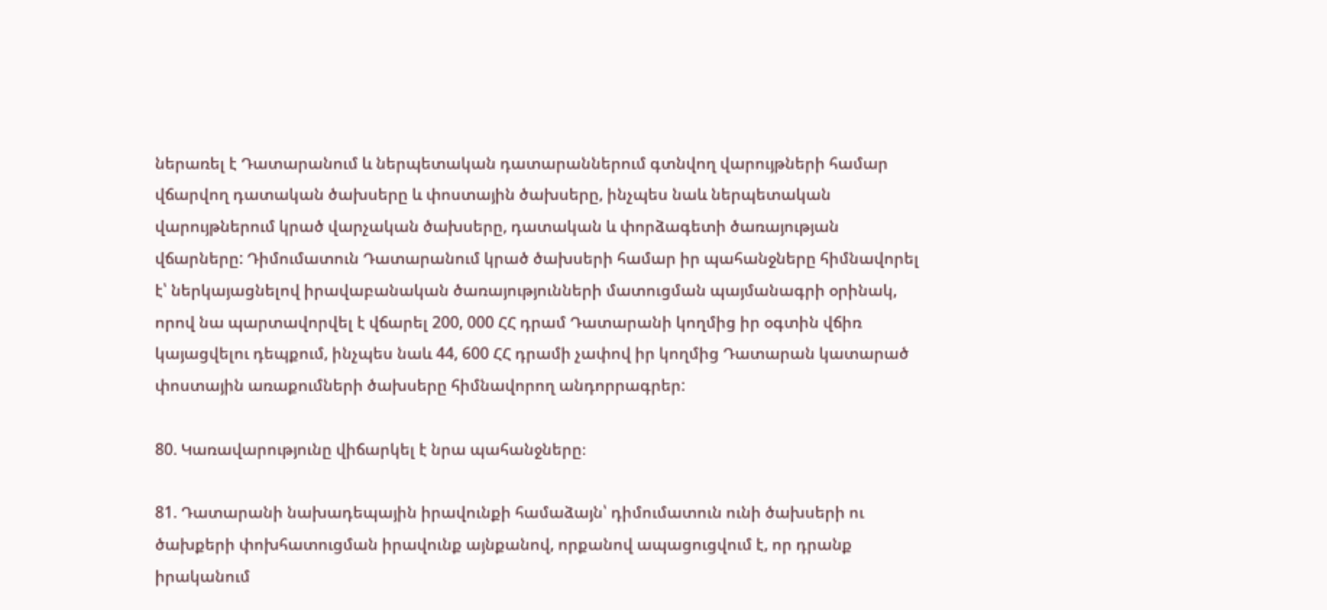ներառել է Դատարանում և ներպետական դատարաններում գտնվող վարույթների համար վճարվող դատական ծախսերը և փոստային ծախսերը, ինչպես նաև ներպետական վարույթներում կրած վարչական ծախսերը, դատական և փորձագետի ծառայության վճարները: Դիմումատուն Դատարանում կրած ծախսերի համար իր պահանջները հիմնավորել է՝ ներկայացնելով իրավաբանական ծառայությունների մատուցման պայմանագրի օրինակ, որով նա պարտավորվել է վճարել 200, 000 ՀՀ դրամ Դատարանի կողմից իր օգտին վճիռ կայացվելու դեպքում, ինչպես նաև 44, 600 ՀՀ դրամի չափով իր կողմից Դատարան կատարած փոստային առաքումների ծախսերը հիմնավորող անդորրագրեր:

80. Կառավարությունը վիճարկել է նրա պահանջները։

81. Դատարանի նախադեպային իրավունքի համաձայն՝ դիմումատուն ունի ծախսերի ու ծախքերի փոխհատուցման իրավունք այնքանով, որքանով ապացուցվում է, որ դրանք իրականում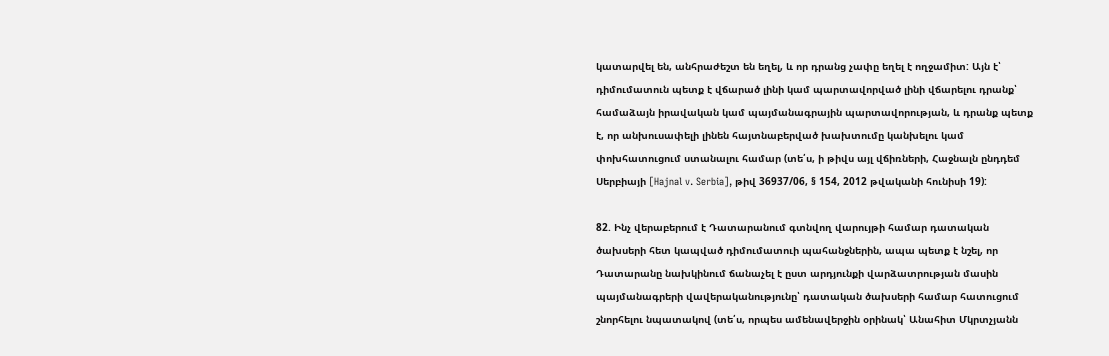կատարվել են, անհրաժեշտ են եղել, և որ դրանց չափը եղել է ողջամիտ: Այն է՝ դիմումատուն պետք է վճարած լինի կամ պարտավորված լինի վճարելու դրանք՝ համաձայն իրավական կամ պայմանագրային պարտավորության, և դրանք պետք է, որ անխուսափելի լինեն հայտնաբերված խախտումը կանխելու կամ փոխհատուցում ստանալու համար (տե՛ս, ի թիվս այլ վճիռների, Հաջնալն ընդդեմ Սերբիայի [Hajnal v. Serbia], թիվ 36937/06, § 154, 2012 թվականի հունիսի 19):

82. Ինչ վերաբերում է Դատարանում գտնվող վարույթի համար դատական ծախսերի հետ կապված դիմումատուի պահանջներին, ապա պետք է նշել, որ Դատարանը նախկինում ճանաչել է ըստ արդյունքի վարձատրության մասին պայմանագրերի վավերականությունը՝ դատական ծախսերի համար հատուցում շնորհելու նպատակով (տե՛ս, որպես ամենավերջին օրինակ՝ Անահիտ Մկրտչյանն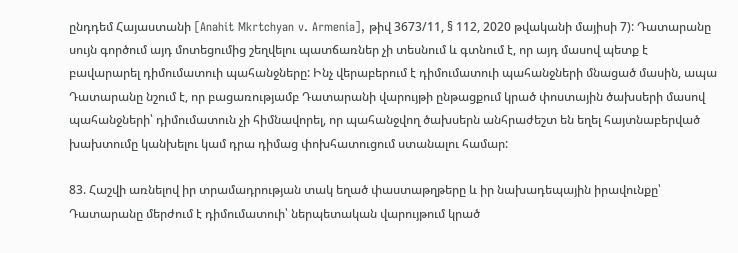ընդդեմ Հայաստանի [Anahit Mkrtchyan v. Armenia], թիվ 3673/11, § 112, 2020 թվականի մայիսի 7): Դատարանը սույն գործում այդ մոտեցումից շեղվելու պատճառներ չի տեսնում և գտնում է, որ այդ մասով պետք է բավարարել դիմումատուի պահանջները: Ինչ վերաբերում է դիմումատուի պահանջների մնացած մասին, ապա Դատարանը նշում է, որ բացառությամբ Դատարանի վարույթի ընթացքում կրած փոստային ծախսերի մասով պահանջների՝ դիմումատուն չի հիմնավորել, որ պահանջվող ծախսերն անհրաժեշտ են եղել հայտնաբերված խախտումը կանխելու կամ դրա դիմաց փոխհատուցում ստանալու համար:

83. Հաշվի առնելով իր տրամադրության տակ եղած փաստաթղթերը և իր նախադեպային իրավունքը՝ Դատարանը մերժում է դիմումատուի՝ ներպետական վարույթում կրած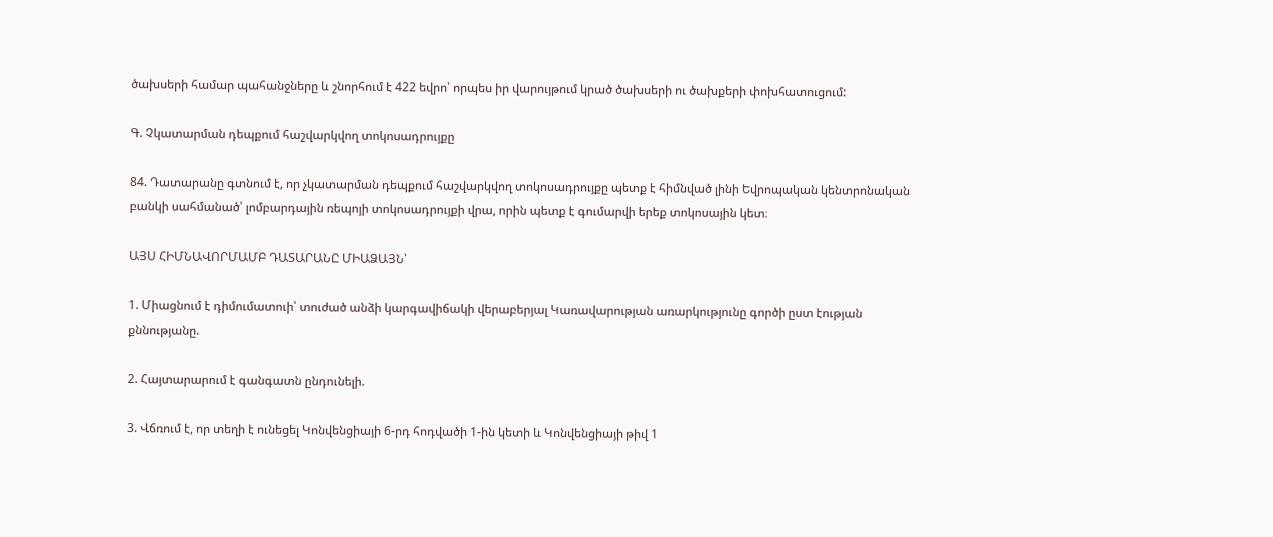ծախսերի համար պահանջները և շնորհում է 422 եվրո՝ որպես իր վարույթում կրած ծախսերի ու ծախքերի փոխհատուցում:

Գ. Չկատարման դեպքում հաշվարկվող տոկոսադրույքը

84. Դատարանը գտնում է, որ չկատարման դեպքում հաշվարկվող տոկոսադրույքը պետք է հիմնված լինի Եվրոպական կենտրոնական բանկի սահմանած՝ լոմբարդային ռեպոյի տոկոսադրույքի վրա, որին պետք է գումարվի երեք տոկոսային կետ։

ԱՅՍ ՀԻՄՆԱՎՈՐՄԱՄԲ ԴԱՏԱՐԱՆԸ ՄԻԱՁԱՅՆ՝

1. Միացնում է դիմումատուի՝ տուժած անձի կարգավիճակի վերաբերյալ Կառավարության առարկությունը գործի ըստ էության քննությանը.

2. Հայտարարում է գանգատն ընդունելի.

3. Վճռում է, որ տեղի է ունեցել Կոնվենցիայի 6-րդ հոդվածի 1-ին կետի և Կոնվենցիայի թիվ 1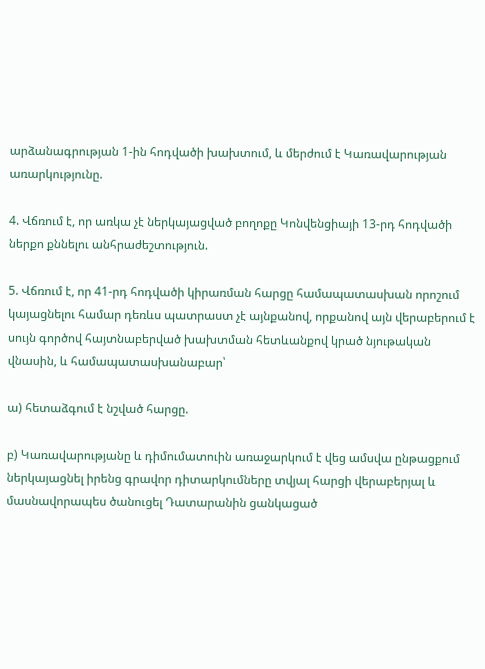արձանագրության 1-ին հոդվածի խախտում, և մերժում է Կառավարության առարկությունը.

4. Վճռում է, որ առկա չէ ներկայացված բողոքը Կոնվենցիայի 13-րդ հոդվածի ներքո քննելու անհրաժեշտություն.

5. Վճռում է, որ 41-րդ հոդվածի կիրառման հարցը համապատասխան որոշում կայացնելու համար դեռևս պատրաստ չէ այնքանով, որքանով այն վերաբերում է սույն գործով հայտնաբերված խախտման հետևանքով կրած նյութական վնասին, և համապատասխանաբար՝

ա) հետաձգում է նշված հարցը.

բ) Կառավարությանը և դիմումատուին առաջարկում է վեց ամսվա ընթացքում ներկայացնել իրենց գրավոր դիտարկումները տվյալ հարցի վերաբերյալ և մասնավորապես ծանուցել Դատարանին ցանկացած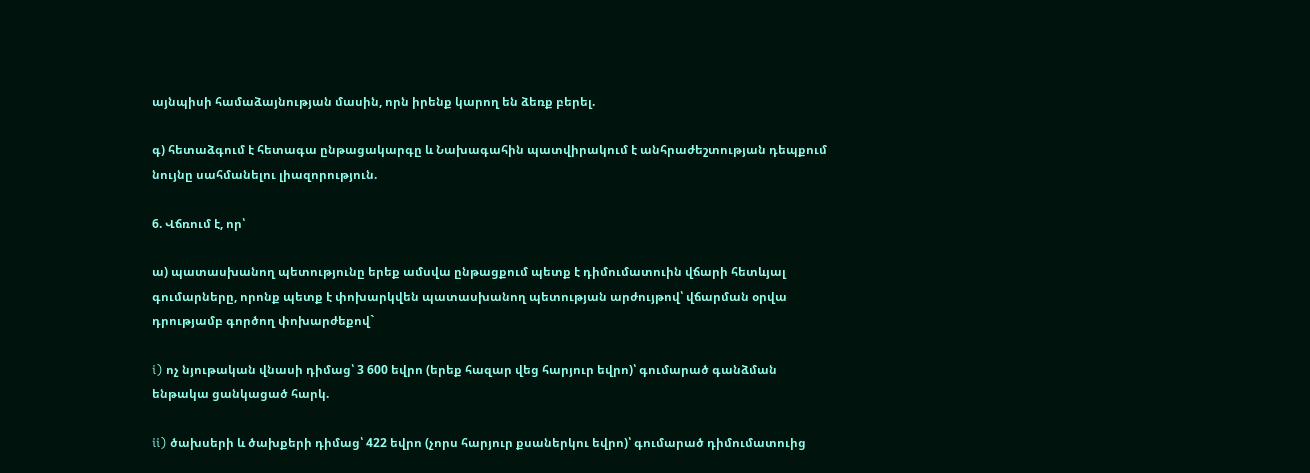այնպիսի համաձայնության մասին, որն իրենք կարող են ձեռք բերել.

գ) հետաձգում է հետագա ընթացակարգը և Նախագահին պատվիրակում է անհրաժեշտության դեպքում նույնը սահմանելու լիազորություն.

6. Վճռում է, որ՝

ա) պատասխանող պետությունը երեք ամսվա ընթացքում պետք է դիմումատուին վճարի հետևյալ գումարները, որոնք պետք է փոխարկվեն պատասխանող պետության արժույթով՝ վճարման օրվա դրությամբ գործող փոխարժեքով`

i) ոչ նյութական վնասի դիմաց՝ 3 600 եվրո (երեք հազար վեց հարյուր եվրո)՝ գումարած գանձման ենթակա ցանկացած հարկ.

ii) ծախսերի և ծախքերի դիմաց՝ 422 եվրո (չորս հարյուր քսաներկու եվրո)՝ գումարած դիմումատուից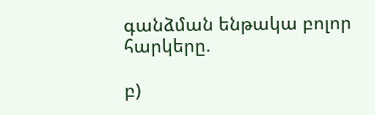գանձման ենթակա բոլոր հարկերը.

բ)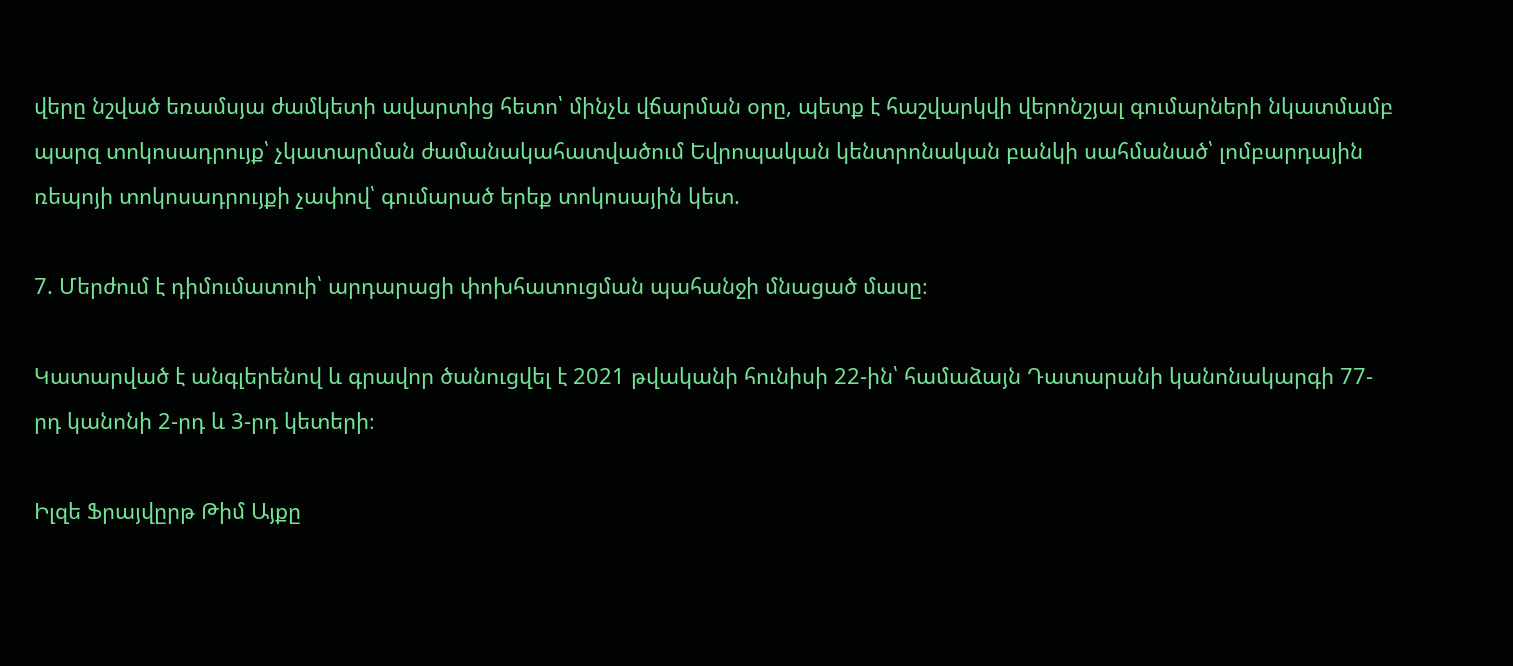վերը նշված եռամսյա ժամկետի ավարտից հետո՝ մինչև վճարման օրը, պետք է հաշվարկվի վերոնշյալ գումարների նկատմամբ պարզ տոկոսադրույք՝ չկատարման ժամանակահատվածում Եվրոպական կենտրոնական բանկի սահմանած՝ լոմբարդային ռեպոյի տոկոսադրույքի չափով՝ գումարած երեք տոկոսային կետ.

7. Մերժում է դիմումատուի՝ արդարացի փոխհատուցման պահանջի մնացած մասը։

Կատարված է անգլերենով և գրավոր ծանուցվել է 2021 թվականի հունիսի 22-ին՝ համաձայն Դատարանի կանոնակարգի 77-րդ կանոնի 2-րդ և 3-րդ կետերի։

Իլզե Ֆրայվըրթ Թիմ Այքը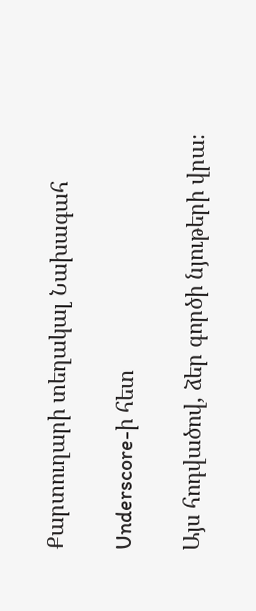Քարտուղարի տեղակալ Նախագահ

Underscore-ի հետ

Այս հոդվածով, ձեր գործի նյութերի վրա։